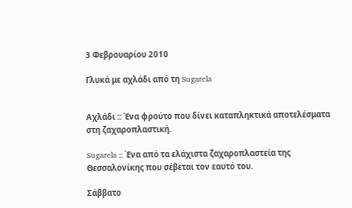3 Φεβρουαρίου 2010

Γλυκά με αχλάδι από τη Sugarela


Αχλάδι :: Ένα φρούτο που δίνει καταπληκτικά αποτελέσματα στη ζαχαροπλαστική.

Sugarela :: Ένα από τα ελάχιστα ζαχαροπλαστεία της Θεσσαλονίκης που σέβεται τον εαυτό του.

Σάββατο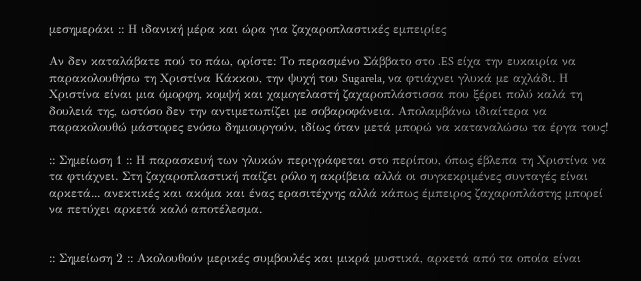μεσημεράκι :: Η ιδανική μέρα και ώρα για ζαχαροπλαστικές εμπειρίες

Αν δεν καταλάβατε πού το πάω, ορίστε: Το περασμένο Σάββατο στο .ES είχα την ευκαιρία να παρακολουθήσω τη Χριστίνα Κάκκου, την ψυχή του Sugarela, να φτιάχνει γλυκά με αχλάδι. Η Χριστίνα είναι μια όμορφη, κομψή και χαμογελαστή ζαχαροπλάστισσα που ξέρει πολύ καλά τη δουλειά της, ωστόσο δεν την αντιμετωπίζει με σοβαροφάνεια. Απολαμβάνω ιδιαίτερα να παρακολουθώ μάστορες ενόσω δημιουργούν, ιδίως όταν μετά μπορώ να καταναλώσω τα έργα τους!

:: Σημείωση 1 :: Η παρασκευή των γλυκών περιγράφεται στο περίπου, όπως έβλεπα τη Χριστίνα να τα φτιάχνει. Στη ζαχαροπλαστική παίζει ρόλο η ακρίβεια αλλά οι συγκεκριμένες συνταγές είναι αρκετά... ανεκτικές και ακόμα και ένας ερασιτέχνης αλλά κάπως έμπειρος ζαχαροπλάστης μπορεί να πετύχει αρκετά καλό αποτέλεσμα.


:: Σημείωση 2 :: Ακολουθούν μερικές συμβουλές και μικρά μυστικά, αρκετά από τα οποία είναι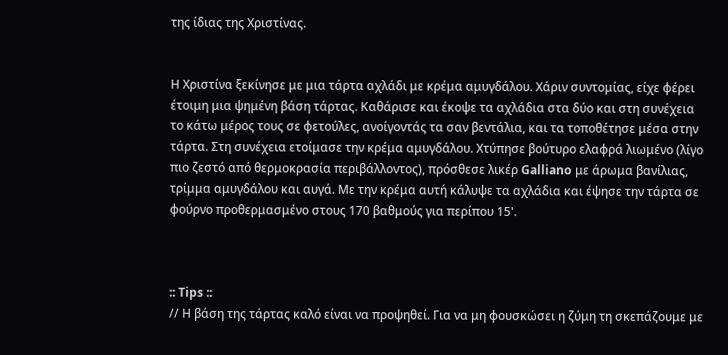της ίδιας της Χριστίνας.


Η Χριστίνα ξεκίνησε με μια τάρτα αχλάδι με κρέμα αμυγδάλου. Χάριν συντομίας, είχε φέρει έτοιμη μια ψημένη βάση τάρτας. Καθάρισε και έκοψε τα αχλάδια στα δύο και στη συνέχεια το κάτω μέρος τους σε φετούλες, ανοίγοντάς τα σαν βεντάλια, και τα τοποθέτησε μέσα στην τάρτα. Στη συνέχεια ετοίμασε την κρέμα αμυγδάλου. Χτύπησε βούτυρο ελαφρά λιωμένο (λίγο πιο ζεστό από θερμοκρασία περιβάλλοντος), πρόσθεσε λικέρ Galliano με άρωμα βανίλιας, τρίμμα αμυγδάλου και αυγά. Με την κρέμα αυτή κάλυψε τα αχλάδια και έψησε την τάρτα σε φούρνο προθερμασμένο στους 170 βαθμούς για περίπου 15'.



:: Tips ::
// Η βάση της τάρτας καλό είναι να προψηθεί. Για να μη φουσκώσει η ζύμη τη σκεπάζουμε με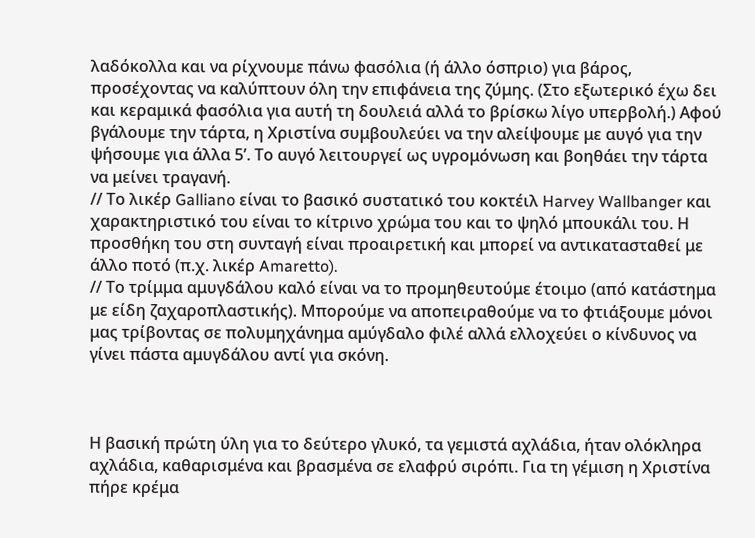λαδόκολλα και να ρίχνουμε πάνω φασόλια (ή άλλο όσπριο) για βάρος, προσέχοντας να καλύπτουν όλη την επιφάνεια της ζύμης. (Στο εξωτερικό έχω δει και κεραμικά φασόλια για αυτή τη δουλειά αλλά το βρίσκω λίγο υπερβολή.) Αφού βγάλουμε την τάρτα, η Χριστίνα συμβουλεύει να την αλείψουμε με αυγό για την ψήσουμε για άλλα 5’. Το αυγό λειτουργεί ως υγρομόνωση και βοηθάει την τάρτα να μείνει τραγανή.
// Το λικέρ Galliano είναι το βασικό συστατικό του κοκτέιλ Harvey Wallbanger και χαρακτηριστικό του είναι το κίτρινο χρώμα του και το ψηλό μπουκάλι του. Η προσθήκη του στη συνταγή είναι προαιρετική και μπορεί να αντικατασταθεί με άλλο ποτό (π.χ. λικέρ Amaretto).
// Το τρίμμα αμυγδάλου καλό είναι να το προμηθευτούμε έτοιμο (από κατάστημα με είδη ζαχαροπλαστικής). Μπορούμε να αποπειραθούμε να το φτιάξουμε μόνοι μας τρίβοντας σε πολυμηχάνημα αμύγδαλο φιλέ αλλά ελλοχεύει ο κίνδυνος να γίνει πάστα αμυγδάλου αντί για σκόνη.



Η βασική πρώτη ύλη για το δεύτερο γλυκό, τα γεμιστά αχλάδια, ήταν ολόκληρα αχλάδια, καθαρισμένα και βρασμένα σε ελαφρύ σιρόπι. Για τη γέμιση η Χριστίνα πήρε κρέμα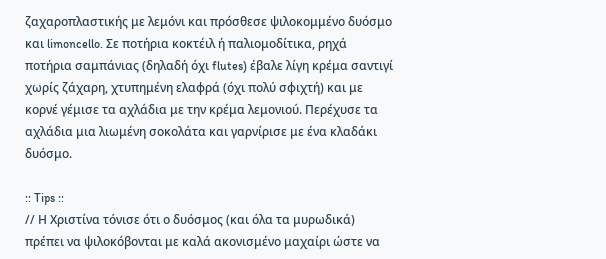ζαχαροπλαστικής με λεμόνι και πρόσθεσε ψιλοκομμένο δυόσμο και limoncello. Σε ποτήρια κοκτέιλ ή παλιομοδίτικα, ρηχά ποτήρια σαμπάνιας (δηλαδή όχι flutes) έβαλε λίγη κρέμα σαντιγί χωρίς ζάχαρη, χτυπημένη ελαφρά (όχι πολύ σφιχτή) και με κορνέ γέμισε τα αχλάδια με την κρέμα λεμονιού. Περέχυσε τα αχλάδια μια λιωμένη σοκολάτα και γαρνίρισε με ένα κλαδάκι δυόσμο.

:: Tips ::
// Η Χριστίνα τόνισε ότι ο δυόσμος (και όλα τα μυρωδικά) πρέπει να ψιλοκόβονται με καλά ακονισμένο μαχαίρι ώστε να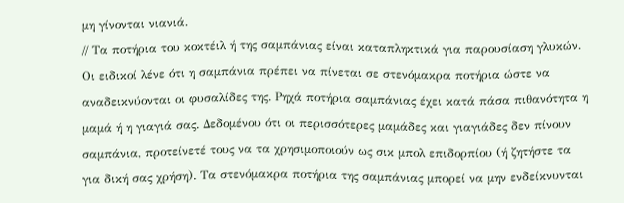μη γίνονται νιανιά.
// Τα ποτήρια του κοκτέιλ ή της σαμπάνιας είναι καταπληκτικά για παρουσίαση γλυκών. Οι ειδικοί λένε ότι η σαμπάνια πρέπει να πίνεται σε στενόμακρα ποτήρια ώστε να αναδεικνύονται οι φυσαλίδες της. Ρηχά ποτήρια σαμπάνιας έχει κατά πάσα πιθανότητα η μαμά ή η γιαγιά σας. Δεδομένου ότι οι περισσότερες μαμάδες και γιαγιάδες δεν πίνουν σαμπάνια, προτείνετέ τους να τα χρησιμοποιούν ως σικ μπολ επιδορπίου (ή ζητήστε τα για δική σας χρήση). Τα στενόμακρα ποτήρια της σαμπάνιας μπορεί να μην ενδείκνυνται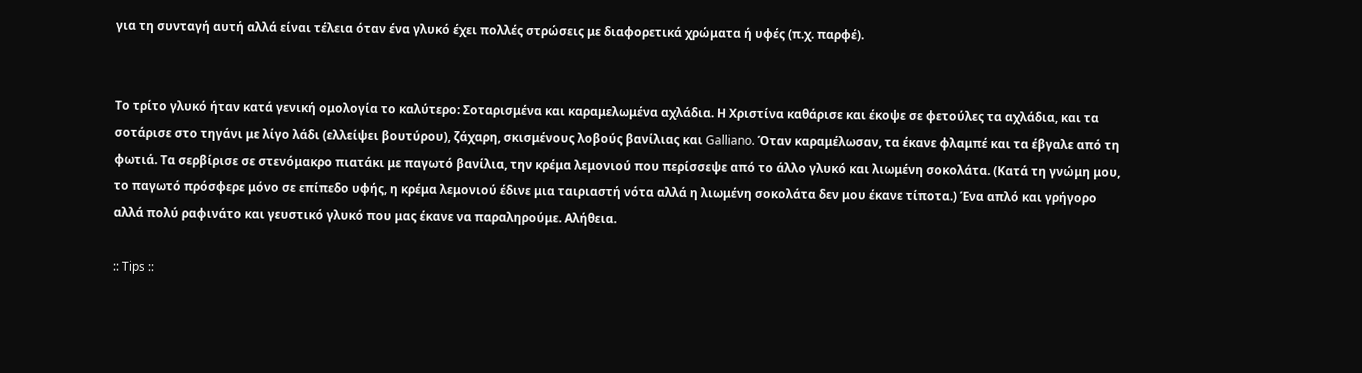για τη συνταγή αυτή αλλά είναι τέλεια όταν ένα γλυκό έχει πολλές στρώσεις με διαφορετικά χρώματα ή υφές (π.χ. παρφέ).


Το τρίτο γλυκό ήταν κατά γενική ομολογία το καλύτερο: Σοταρισμένα και καραμελωμένα αχλάδια. Η Χριστίνα καθάρισε και έκοψε σε φετούλες τα αχλάδια, και τα σοτάρισε στο τηγάνι με λίγο λάδι (ελλείψει βουτύρου), ζάχαρη, σκισμένους λοβούς βανίλιας και Galliano. Όταν καραμέλωσαν, τα έκανε φλαμπέ και τα έβγαλε από τη φωτιά. Τα σερβίρισε σε στενόμακρο πιατάκι με παγωτό βανίλια, την κρέμα λεμονιού που περίσσεψε από το άλλο γλυκό και λιωμένη σοκολάτα. (Κατά τη γνώμη μου, το παγωτό πρόσφερε μόνο σε επίπεδο υφής, η κρέμα λεμονιού έδινε μια ταιριαστή νότα αλλά η λιωμένη σοκολάτα δεν μου έκανε τίποτα.) Ένα απλό και γρήγορο αλλά πολύ ραφινάτο και γευστικό γλυκό που μας έκανε να παραληρούμε. Αλήθεια.

:: Tips ::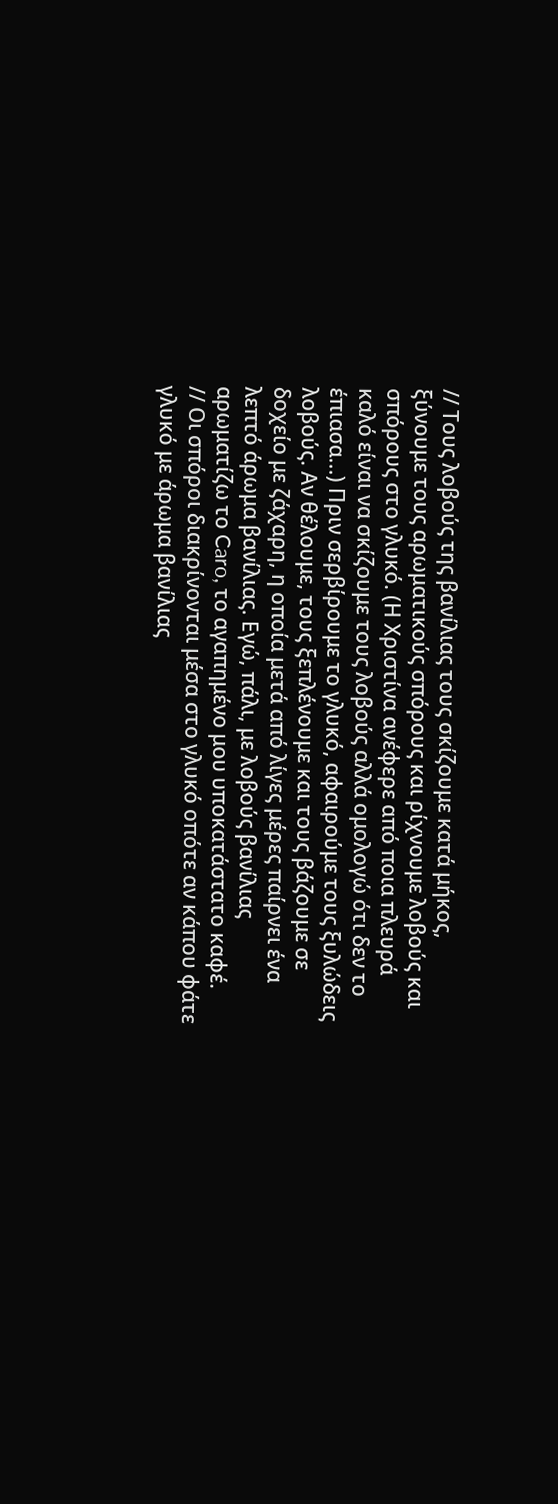// Τους λοβούς της βανίλιας τους σκίζουμε κατά μήκος, ξύνουμε τους αρωματικούς σπόρους και ρίχνουμε λοβούς και σπόρους στο γλυκό. (Η Χριστίνα ανέφερε από ποια πλευρά καλό είναι να σκίζουμε τους λοβούς αλλά ομολογώ ότι δεν το έπιασα...) Πριν σερβίρουμε το γλυκό, αφαιρούμε τους ξυλώδεις λοβούς. Αν θέλουμε, τους ξεπλένουμε και τους βάζουμε σε δοχείο με ζάχαρη, η οποία μετά από λίγες μέρες παίρνει ένα λεπτό άρωμα βανίλιας. Εγώ, πάλι, με λοβούς βανίλιας αρωματίζω το Caro, το αγαπημένο μου υποκατάστατο καφέ.
// Οι σπόροι διακρίνονται μέσα στο γλυκό οπότε αν κάπου φάτε γλυκό με άρωμα βανίλιας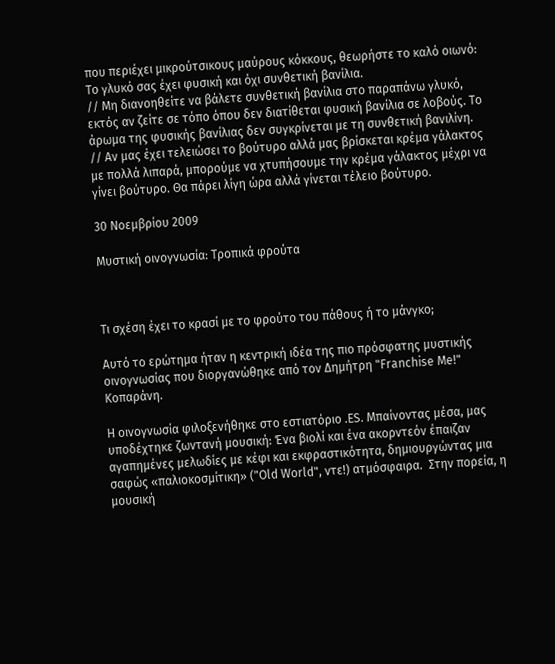που περιέχει μικρούτσικους μαύρους κόκκους, θεωρήστε το καλό οιωνό: Το γλυκό σας έχει φυσική και όχι συνθετική βανίλια.
// Μη διανοηθείτε να βάλετε συνθετική βανίλια στο παραπάνω γλυκό, εκτός αν ζείτε σε τόπο όπου δεν διατίθεται φυσική βανίλια σε λοβούς. Το άρωμα της φυσικής βανίλιας δεν συγκρίνεται με τη συνθετική βανιλίνη.
// Αν μας έχει τελειώσει το βούτυρο αλλά μας βρίσκεται κρέμα γάλακτος με πολλά λιπαρά, μπορούμε να χτυπήσουμε την κρέμα γάλακτος μέχρι να γίνει βούτυρο. Θα πάρει λίγη ώρα αλλά γίνεται τέλειο βούτυρο.

30 Νοεμβρίου 2009

Μυστική οινογνωσία: Τροπικά φρούτα



Τι σχέση έχει το κρασί με το φρούτο του πάθους ή το μάνγκο;

Αυτό το ερώτημα ήταν η κεντρική ιδέα της πιο πρόσφατης μυστικής οινογνωσίας που διοργανώθηκε από τον Δημήτρη "Franchise Me!" Κοπαράνη.

Η οινογνωσία φιλοξενήθηκε στο εστιατόριο .ES. Μπαίνοντας μέσα, μας υποδέχτηκε ζωντανή μουσική: Ένα βιολί και ένα ακορντεόν έπαιζαν αγαπημένες μελωδίες με κέφι και εκφραστικότητα, δημιουργώντας μια σαφώς «παλιοκοσμίτικη» ("Old World", ντε!) ατμόσφαιρα.  Στην πορεία, η μουσική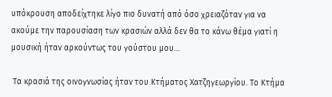υπόκρουση αποδείχτηκε λίγο πιο δυνατή από όσο χρειαζόταν για να ακούμε την παρουσίαση των κρασιών αλλά δεν θα το κάνω θέμα γιατί η μουσική ήταν αρκούντως του γούστου μου...

 Τα κρασιά της οινογνωσίας ήταν του Κτήματος Χατζηγεωργίου. Το Κτήμα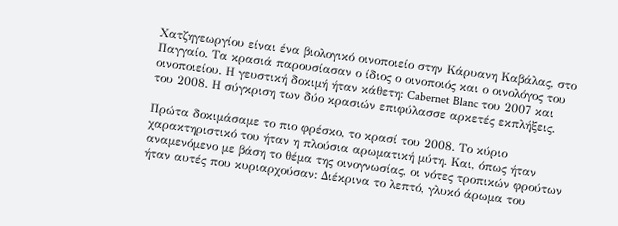Χατζηγεωργίου είναι ένα βιολογικό οινοποιείο στην Κάρυανη Καβάλας, στο Παγγαίο. Τα κρασιά παρουσίασαν ο ίδιος ο οινοποιός και ο οινολόγος του οινοποιείου. Η γευστική δοκιμή ήταν κάθετη: Cabernet Blanc του 2007 και του 2008. Η σύγκριση των δύο κρασιών επιφύλασσε αρκετές εκπλήξεις.

Πρώτα δοκιμάσαμε το πιο φρέσκο, το κρασί του 2008. Το κύριο χαρακτηριστικό του ήταν η πλούσια αρωματική μύτη. Και, όπως ήταν αναμενόμενο με βάση το θέμα της οινογνωσίας, οι νότες τροπικών φρούτων ήταν αυτές που κυριαρχούσαν: Διέκρινα το λεπτό, γλυκό άρωμα του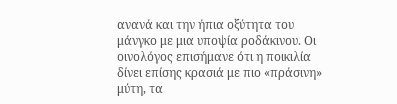ανανά και την ήπια οξύτητα του μάνγκο με μια υποψία ροδάκινου. Οι οινολόγος επισήμανε ότι η ποικιλία δίνει επίσης κρασιά με πιο «πράσινη» μύτη, τα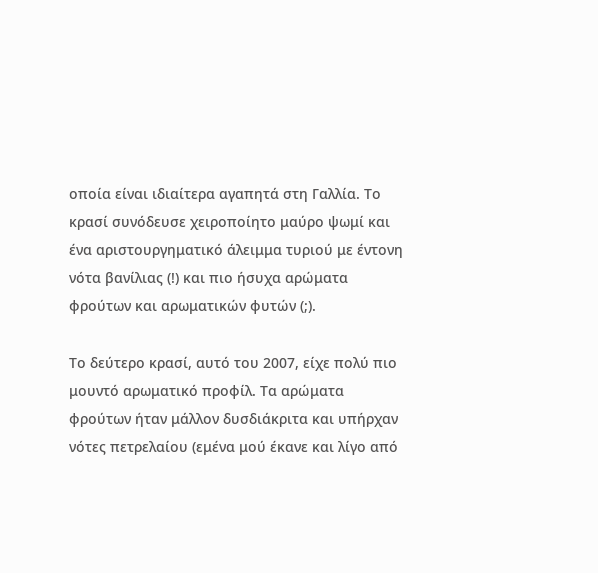οποία είναι ιδιαίτερα αγαπητά στη Γαλλία. Το κρασί συνόδευσε χειροποίητο μαύρο ψωμί και ένα αριστουργηματικό άλειμμα τυριού με έντονη νότα βανίλιας (!) και πιο ήσυχα αρώματα φρούτων και αρωματικών φυτών (;).

Το δεύτερο κρασί, αυτό του 2007, είχε πολύ πιο μουντό αρωματικό προφίλ. Τα αρώματα φρούτων ήταν μάλλον δυσδιάκριτα και υπήρχαν νότες πετρελαίου (εμένα μού έκανε και λίγο από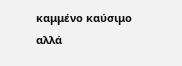καμμένο καύσιμο αλλά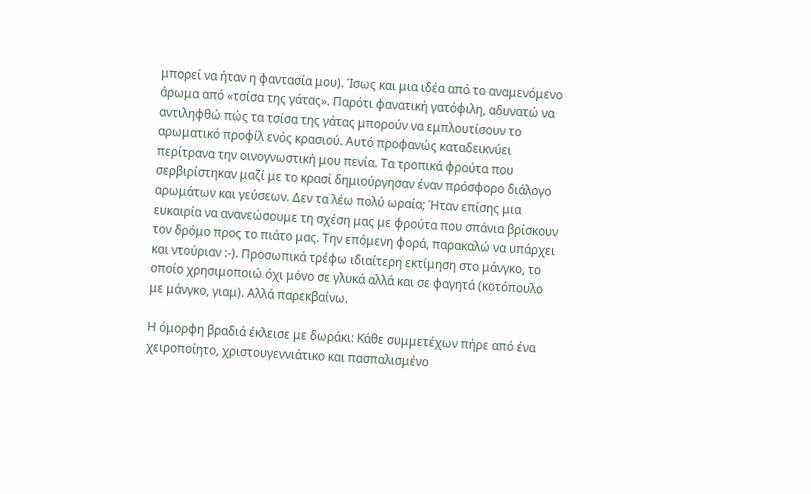μπορεί να ήταν η φαντασία μου). Ίσως και μια ιδέα από το αναμενόμενο άρωμα από «τσίσα της γάτας». Παρότι φανατική γατόφιλη, αδυνατώ να αντιληφθώ πώς τα τσίσα της γάτας μπορούν να εμπλουτίσουν το αρωματικό προφίλ ενός κρασιού. Αυτό προφανώς καταδεικνύει περίτρανα την οινογνωστική μου πενία. Τα τροπικά φρούτα που σερβιρίστηκαν μαζί με το κρασί δημιούργησαν έναν πρόσφορο διάλογο αρωμάτων και γεύσεων. Δεν τα λέω πολύ ωραία; Ήταν επίσης μια ευκαιρία να ανανεώσουμε τη σχέση μας με φρούτα που σπάνια βρίσκουν τον δρόμο προς το πιάτο μας. Την επόμενη φορά, παρακαλώ να υπάρχει και ντούριαν :-). Προσωπικά τρέφω ιδιαίτερη εκτίμηση στο μάνγκο, το οποίο χρησιμοποιώ όχι μόνο σε γλυκά αλλά και σε φαγητά (κοτόπουλο με μάνγκο, γιαμ). Αλλά παρεκβαίνω.

Η όμορφη βραδιά έκλεισε με δωράκι: Κάθε συμμετέχων πήρε από ένα χειροποίητο, χριστουγεννιάτικο και πασπαλισμένο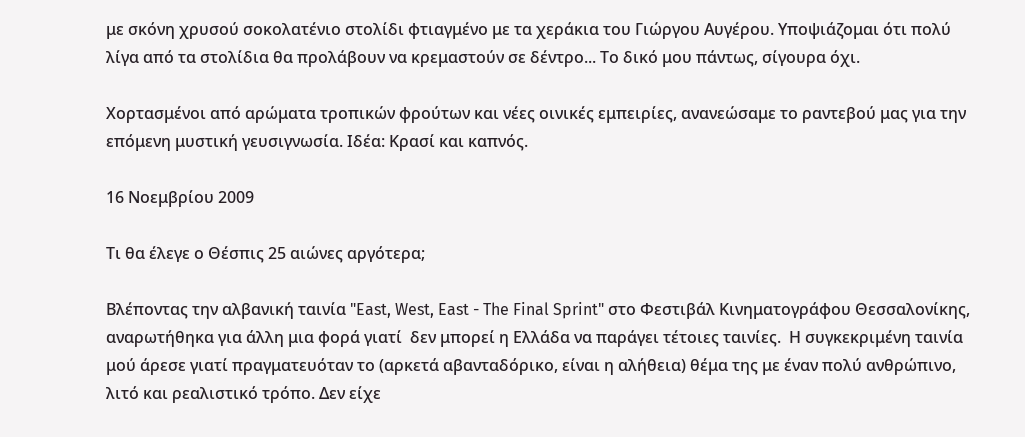με σκόνη χρυσού σοκολατένιο στολίδι φτιαγμένο με τα χεράκια του Γιώργου Αυγέρου. Υποψιάζομαι ότι πολύ λίγα από τα στολίδια θα προλάβουν να κρεμαστούν σε δέντρο... Το δικό μου πάντως, σίγουρα όχι.

Χορτασμένοι από αρώματα τροπικών φρούτων και νέες οινικές εμπειρίες, ανανεώσαμε το ραντεβού μας για την επόμενη μυστική γευσιγνωσία. Ιδέα: Κρασί και καπνός.

16 Νοεμβρίου 2009

Τι θα έλεγε ο Θέσπις 25 αιώνες αργότερα;

Βλέποντας την αλβανική ταινία "East, West, East - The Final Sprint" στο Φεστιβάλ Κινηματογράφου Θεσσαλονίκης, αναρωτήθηκα για άλλη μια φορά γιατί  δεν μπορεί η Ελλάδα να παράγει τέτοιες ταινίες.  Η συγκεκριμένη ταινία μού άρεσε γιατί πραγματευόταν το (αρκετά αβανταδόρικο, είναι η αλήθεια) θέμα της με έναν πολύ ανθρώπινο, λιτό και ρεαλιστικό τρόπο. Δεν είχε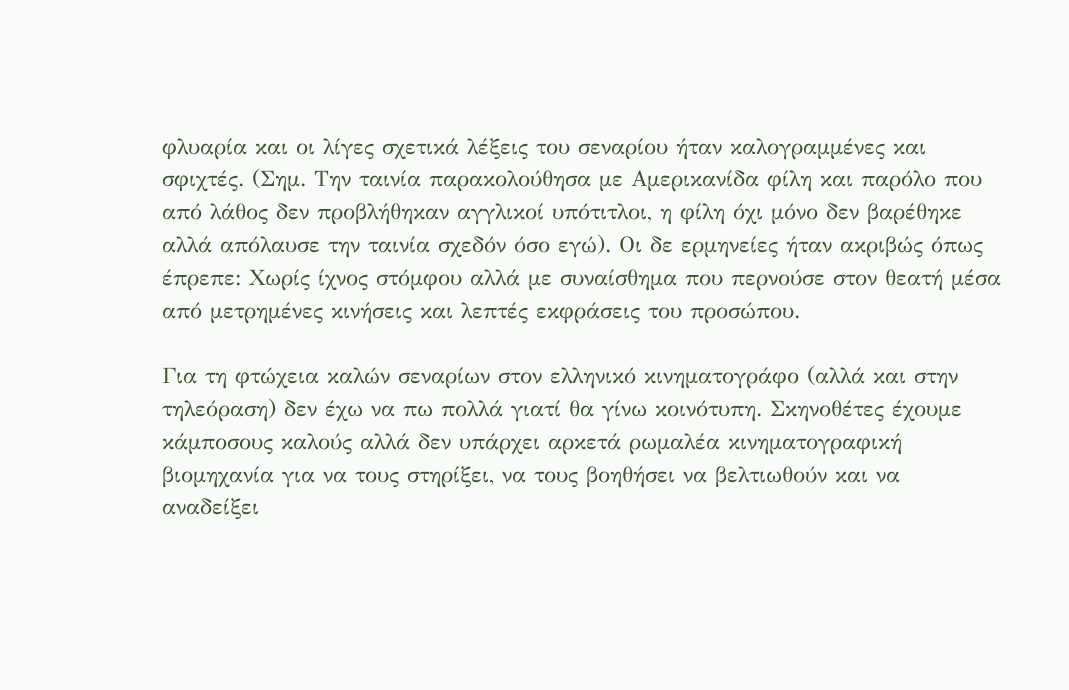φλυαρία και οι λίγες σχετικά λέξεις του σεναρίου ήταν καλογραμμένες και σφιχτές. (Σημ. Την ταινία παρακολούθησα με Αμερικανίδα φίλη και παρόλο που από λάθος δεν προβλήθηκαν αγγλικοί υπότιτλοι, η φίλη όχι μόνο δεν βαρέθηκε αλλά απόλαυσε την ταινία σχεδόν όσο εγώ). Οι δε ερμηνείες ήταν ακριβώς όπως έπρεπε: Χωρίς ίχνος στόμφου αλλά με συναίσθημα που περνούσε στον θεατή μέσα από μετρημένες κινήσεις και λεπτές εκφράσεις του προσώπου.

Για τη φτώχεια καλών σεναρίων στον ελληνικό κινηματογράφο (αλλά και στην τηλεόραση) δεν έχω να πω πολλά γιατί θα γίνω κοινότυπη. Σκηνοθέτες έχουμε κάμποσους καλούς αλλά δεν υπάρχει αρκετά ρωμαλέα κινηματογραφική βιομηχανία για να τους στηρίξει, να τους βοηθήσει να βελτιωθούν και να αναδείξει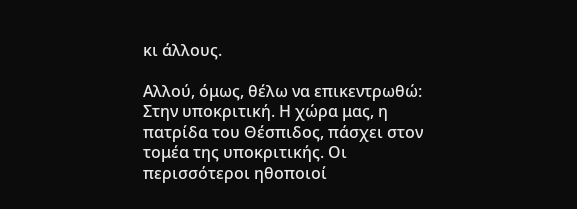κι άλλους.

Αλλού, όμως, θέλω να επικεντρωθώ: Στην υποκριτική. Η χώρα μας, η πατρίδα του Θέσπιδος, πάσχει στον τομέα της υποκριτικής. Οι περισσότεροι ηθοποιοί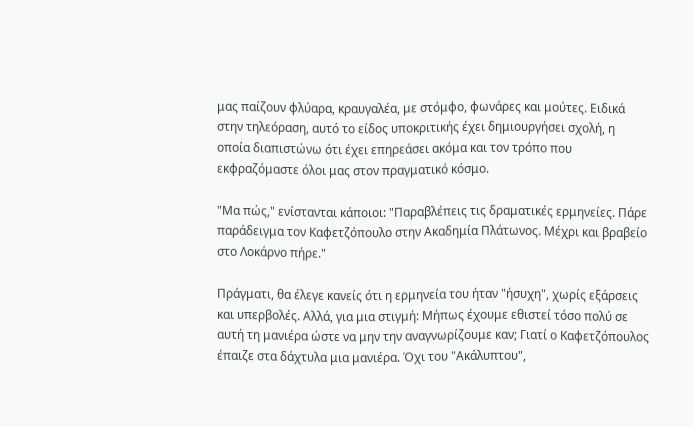μας παίζουν φλύαρα, κραυγαλέα, με στόμφο, φωνάρες και μούτες. Ειδικά στην τηλεόραση, αυτό το είδος υποκριτικής έχει δημιουργήσει σχολή, η οποία διαπιστώνω ότι έχει επηρεάσει ακόμα και τον τρόπο που εκφραζόμαστε όλοι μας στον πραγματικό κόσμο.

"Μα πώς," ενίστανται κάποιοι: "Παραβλέπεις τις δραματικές ερμηνείες. Πάρε παράδειγμα τον Καφετζόπουλο στην Ακαδημία Πλάτωνος. Μέχρι και βραβείο στο Λοκάρνο πήρε."

Πράγματι, θα έλεγε κανείς ότι η ερμηνεία του ήταν "ήσυχη", χωρίς εξάρσεις και υπερβολές. Αλλά, για μια στιγμή: Μήπως έχουμε εθιστεί τόσο πολύ σε αυτή τη μανιέρα ώστε να μην την αναγνωρίζουμε καν; Γιατί ο Καφετζόπουλος έπαιζε στα δάχτυλα μια μανιέρα. Όχι του "Ακάλυπτου",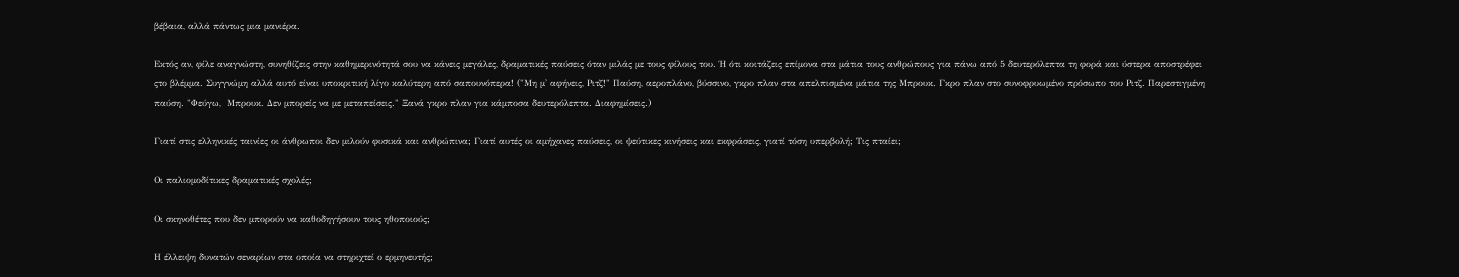βέβαια, αλλά πάντως μια μανιέρα.

Εκτός αν, φίλε αναγνώστη, συνηθίζεις στην καθημερινότητά σου να κάνεις μεγάλες, δραματικές παύσεις όταν μιλάς με τους φίλους του. Ή ότι κοιτάζεις επίμονα στα μάτια τους ανθρώπους για πάνω από 5 δευτερόλεπτα τη φορά και ύστερα αποστρέφει ςτο βλέμμα. Συγγνώμη αλλά αυτό είναι υποκριτική λίγο καλύτερη από σαπουνόπερα! ("Μη μ' αφήνεις, Ριτζ!" Παύση, αεροπλάνο, βύσσινο, γκρο πλαν στα απελπισμένα μάτια της Μπρουκ. Γκρο πλαν στο συνοφρυωμένο πρόσωπο του Ριτζ. Παρεστιγμένη παύση. "Φεύγω,  Μπρουκ. Δεν μπορείς να με μεταπείσεις." Ξανά γκρο πλαν για κάμποσα δευτερόλεπτα. Διαφημίσεις.)

Γιατί στις ελληνικές ταινίες οι άνθρωποι δεν μιλούν φυσικά και ανθρώπινα; Γιατί αυτές οι αμήχανες παύσεις, οι ψεύτικες κινήσεις και εκφράσεις, γιατί τόση υπερβολή; Τις πταίει;

Οι παλιομοδίτικες δραματικές σχολές;

Οι σκηνοθέτες που δεν μπορούν να καθοδηγήσουν τους ηθοποιούς;

Η έλλειψη δυνατών σεναρίων στα οποία να στηριχτεί ο ερμηνευτής;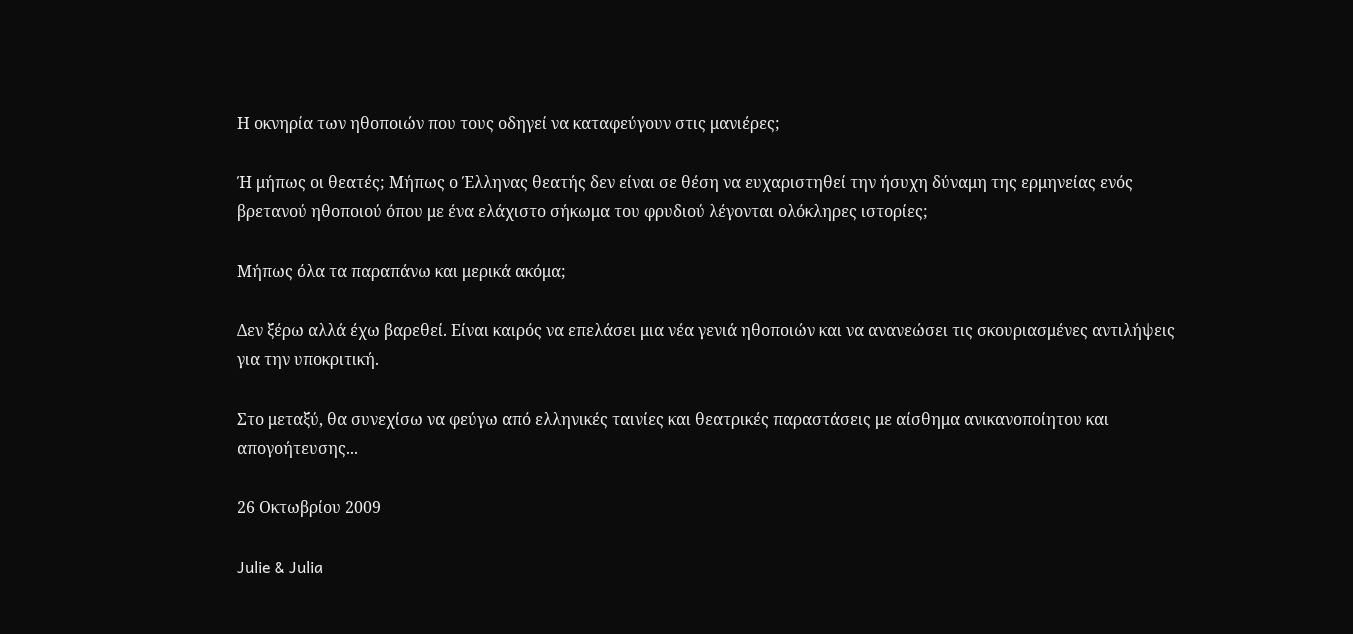Η οκνηρία των ηθοποιών που τους οδηγεί να καταφεύγουν στις μανιέρες;

Ή μήπως οι θεατές; Μήπως ο Έλληνας θεατής δεν είναι σε θέση να ευχαριστηθεί την ήσυχη δύναμη της ερμηνείας ενός βρετανού ηθοποιού όπου με ένα ελάχιστο σήκωμα του φρυδιού λέγονται ολόκληρες ιστορίες;

Μήπως όλα τα παραπάνω και μερικά ακόμα;

Δεν ξέρω αλλά έχω βαρεθεί. Είναι καιρός να επελάσει μια νέα γενιά ηθοποιών και να ανανεώσει τις σκουριασμένες αντιλήψεις για την υποκριτική.

Στο μεταξύ, θα συνεχίσω να φεύγω από ελληνικές ταινίες και θεατρικές παραστάσεις με αίσθημα ανικανοποίητου και απογοήτευσης...

26 Οκτωβρίου 2009

Julie & Julia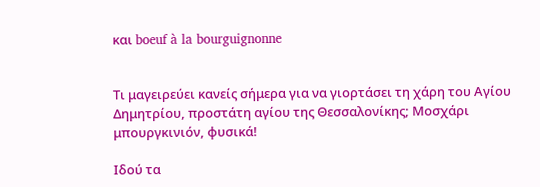και boeuf à la bourguignonne


Τι μαγειρεύει κανείς σήμερα για να γιορτάσει τη χάρη του Αγίου Δημητρίου, προστάτη αγίου της Θεσσαλονίκης; Μοσχάρι μπουργκινιόν, φυσικά!

Ιδού τα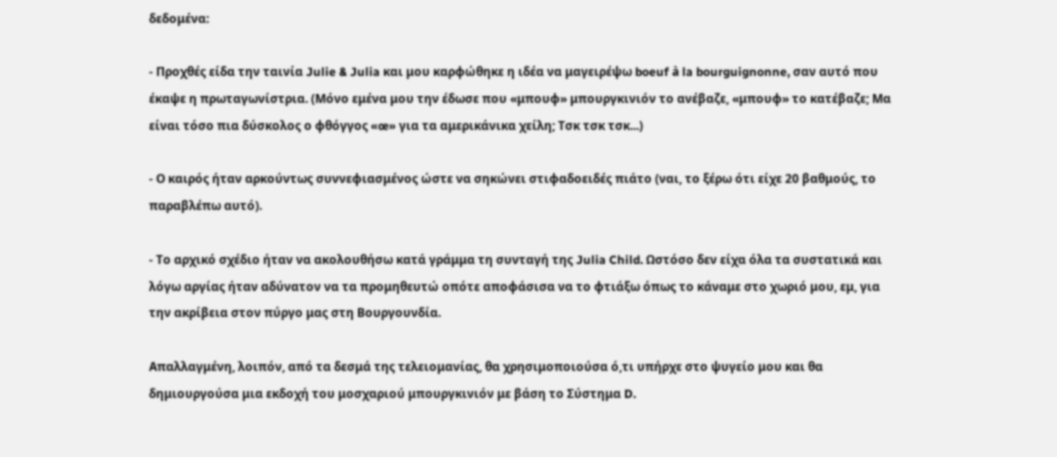δεδομένα:

- Προχθές είδα την ταινία Julie & Julia και μου καρφώθηκε η ιδέα να μαγειρέψω boeuf à la bourguignonne, σαν αυτό που έκαψε η πρωταγωνίστρια. (Μόνο εμένα μου την έδωσε που «μπουφ» μπουργκινιόν το ανέβαζε, «μπουφ» το κατέβαζε; Μα είναι τόσο πια δύσκολος ο φθόγγος «œ» για τα αμερικάνικα χείλη; Τσκ τσκ τσκ...)

- Ο καιρός ήταν αρκούντως συννεφιασμένος ώστε να σηκώνει στιφαδοειδές πιάτο (ναι, το ξέρω ότι είχε 20 βαθμούς, το παραβλέπω αυτό).

- Το αρχικό σχέδιο ήταν να ακολουθήσω κατά γράμμα τη συνταγή της Julia Child. Ωστόσο δεν είχα όλα τα συστατικά και λόγω αργίας ήταν αδύνατον να τα προμηθευτώ οπότε αποφάσισα να το φτιάξω όπως το κάναμε στο χωριό μου, εμ, για την ακρίβεια στον πύργο μας στη Βουργουνδία.

Απαλλαγμένη, λοιπόν, από τα δεσμά της τελειομανίας, θα χρησιμοποιούσα ό,τι υπήρχε στο ψυγείο μου και θα δημιουργούσα μια εκδοχή του μοσχαριού μπουργκινιόν με βάση το Σύστημα D.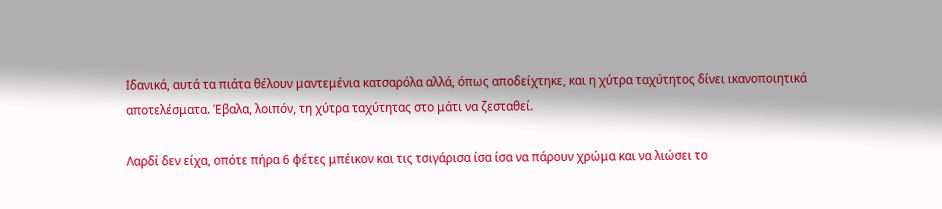Ιδανικά, αυτά τα πιάτα θέλουν μαντεμένια κατσαρόλα αλλά, όπως αποδείχτηκε, και η χύτρα ταχύτητος δίνει ικανοποιητικά αποτελέσματα. Έβαλα, λοιπόν, τη χύτρα ταχύτητας στο μάτι να ζεσταθεί.

Λαρδί δεν είχα, οπότε πήρα 6 φέτες μπέικον και τις τσιγάρισα ίσα ίσα να πάρουν χρώμα και να λιώσει το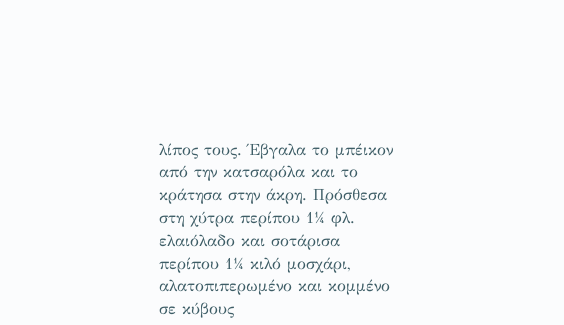λίπος τους. Έβγαλα το μπέικον από την κατσαρόλα και το κράτησα στην άκρη. Πρόσθεσα στη χύτρα περίπου 1¼ φλ. ελαιόλαδο και σοτάρισα περίπου 1¼ κιλό μοσχάρι, αλατοπιπερωμένο και κομμένο σε κύβους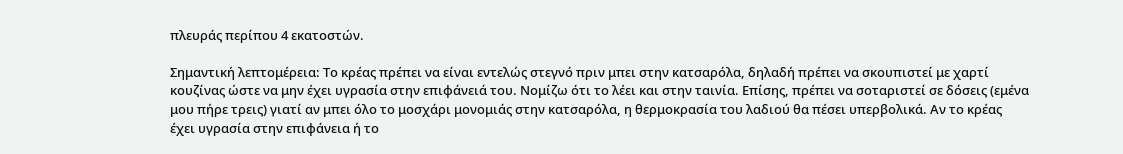πλευράς περίπου 4 εκατοστών.

Σημαντική λεπτομέρεια: Το κρέας πρέπει να είναι εντελώς στεγνό πριν μπει στην κατσαρόλα, δηλαδή πρέπει να σκουπιστεί με χαρτί κουζίνας ώστε να μην έχει υγρασία στην επιφάνειά του. Νομίζω ότι το λέει και στην ταινία. Επίσης, πρέπει να σοταριστεί σε δόσεις (εμένα μου πήρε τρεις) γιατί αν μπει όλο το μοσχάρι μονομιάς στην κατσαρόλα, η θερμοκρασία του λαδιού θα πέσει υπερβολικά. Αν το κρέας έχει υγρασία στην επιφάνεια ή το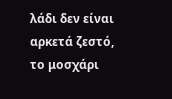λάδι δεν είναι αρκετά ζεστό, το μοσχάρι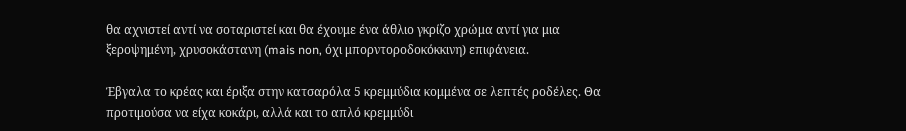θα αχνιστεί αντί να σοταριστεί και θα έχουμε ένα άθλιο γκρίζο χρώμα αντί για μια ξεροψημένη, χρυσοκάστανη (mais non, όχι μπορντοροδοκόκκινη) επιφάνεια.

Έβγαλα το κρέας και έριξα στην κατσαρόλα 5 κρεμμύδια κομμένα σε λεπτές ροδέλες. Θα προτιμούσα να είχα κοκάρι, αλλά και το απλό κρεμμύδι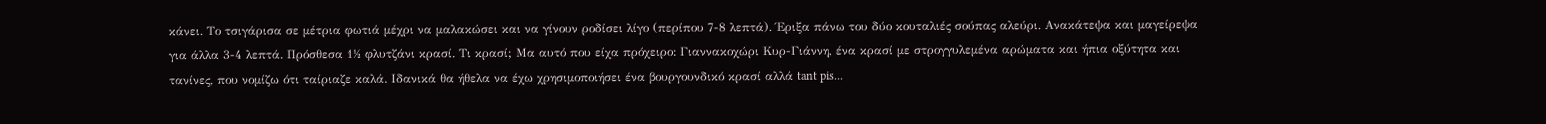κάνει. Το τσιγάρισα σε μέτρια φωτιά μέχρι να μαλακώσει και να γίνουν ροδίσει λίγο (περίπου 7-8 λεπτά). Έριξα πάνω του δύο κουταλιές σούπας αλεύρι. Ανακάτεψα και μαγείρεψα για άλλα 3-4 λεπτά. Πρόσθεσα 1½ φλυτζάνι κρασί. Τι κρασί; Μα αυτό που είχα πρόχειρο: Γιαννακοχώρι Κυρ-Γιάννη, ένα κρασί με στρογγυλεμένα αρώματα και ήπια οξύτητα και τανίνες, που νομίζω ότι ταίριαζε καλά. Ιδανικά θα ήθελα να έχω χρησιμοποιήσει ένα βουργουνδικό κρασί αλλά tant pis...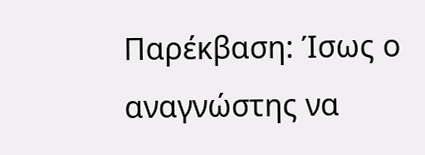Παρέκβαση: Ίσως ο αναγνώστης να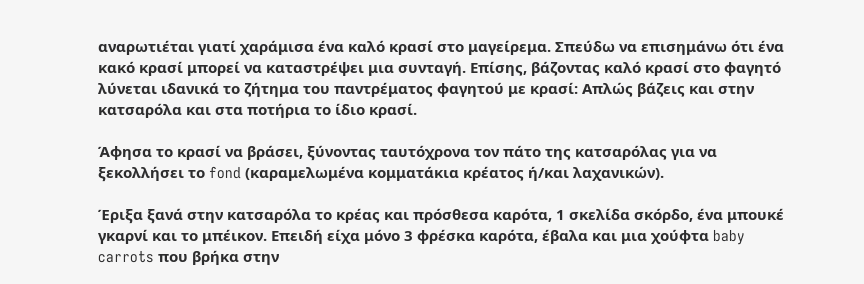αναρωτιέται γιατί χαράμισα ένα καλό κρασί στο μαγείρεμα. Σπεύδω να επισημάνω ότι ένα κακό κρασί μπορεί να καταστρέψει μια συνταγή. Επίσης, βάζοντας καλό κρασί στο φαγητό λύνεται ιδανικά το ζήτημα του παντρέματος φαγητού με κρασί: Απλώς βάζεις και στην κατσαρόλα και στα ποτήρια το ίδιο κρασί.

Άφησα το κρασί να βράσει, ξύνοντας ταυτόχρονα τον πάτο της κατσαρόλας για να ξεκολλήσει το fond (καραμελωμένα κομματάκια κρέατος ή/και λαχανικών).

Έριξα ξανά στην κατσαρόλα το κρέας και πρόσθεσα καρότα, 1 σκελίδα σκόρδο, ένα μπουκέ γκαρνί και το μπέικον. Επειδή είχα μόνο 3 φρέσκα καρότα, έβαλα και μια χούφτα baby carrots που βρήκα στην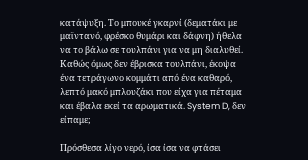κατάψυξη. Το μπουκέ γκαρνί (δεματάκι με μαϊντανό, φρέσκο θυμάρι και δάφνη) ήθελα να το βάλω σε τουλπάνι για να μη διαλυθεί. Καθώς όμως δεν έβρισκα τουλπάνι, έκοψα ένα τετράγωνο κομμάτι από ένα καθαρό, λεπτό μακό μπλουζάκι που είχα για πέταμα και έβαλα εκεί τα αρωματικά. System D, δεν είπαμε;

Πρόσθεσα λίγο νερό, ίσα ίσα να φτάσει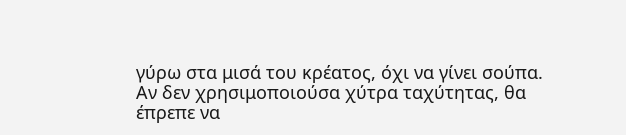γύρω στα μισά του κρέατος, όχι να γίνει σούπα. Αν δεν χρησιμοποιούσα χύτρα ταχύτητας, θα έπρεπε να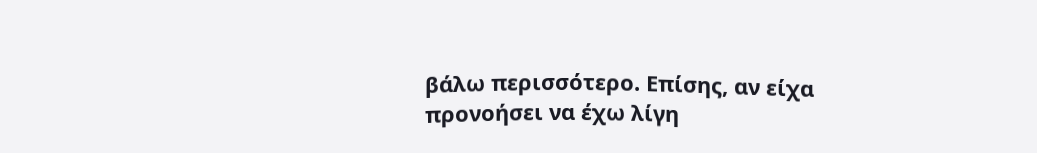βάλω περισσότερο. Επίσης, αν είχα προνοήσει να έχω λίγη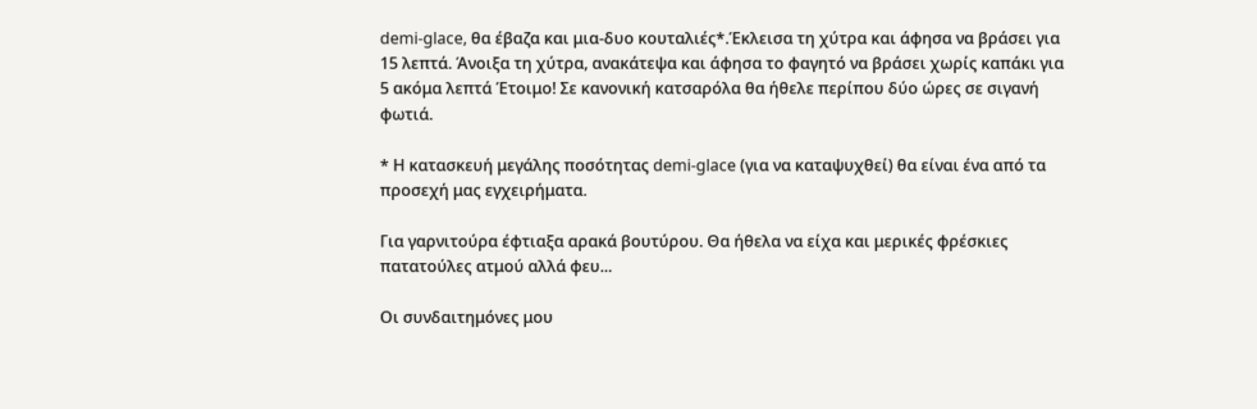demi-glace, θα έβαζα και μια-δυο κουταλιές*.Έκλεισα τη χύτρα και άφησα να βράσει για 15 λεπτά. Άνοιξα τη χύτρα, ανακάτεψα και άφησα το φαγητό να βράσει χωρίς καπάκι για 5 ακόμα λεπτά Έτοιμο! Σε κανονική κατσαρόλα θα ήθελε περίπου δύο ώρες σε σιγανή φωτιά.

* Η κατασκευή μεγάλης ποσότητας demi-glace (για να καταψυχθεί) θα είναι ένα από τα προσεχή μας εγχειρήματα.

Για γαρνιτούρα έφτιαξα αρακά βουτύρου. Θα ήθελα να είχα και μερικές φρέσκιες πατατούλες ατμού αλλά φευ...

Οι συνδαιτημόνες μου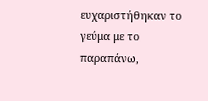ευχαριστήθηκαν το γεύμα με το παραπάνω,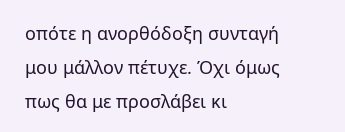οπότε η ανορθόδοξη συνταγή μου μάλλον πέτυχε. Όχι όμως πως θα με προσλάβει κι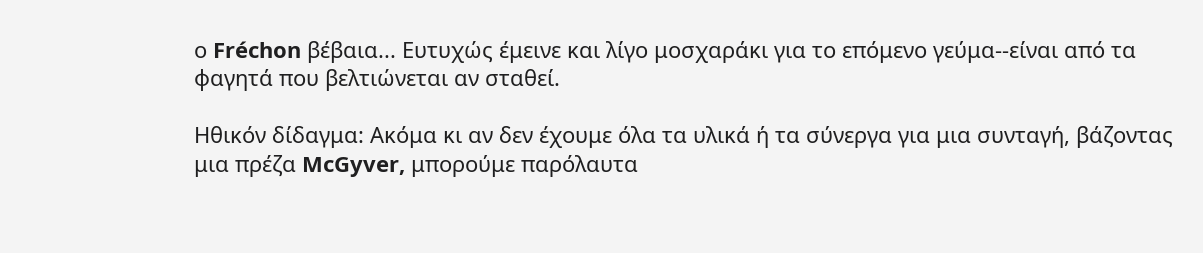ο Fréchon βέβαια... Ευτυχώς έμεινε και λίγο μοσχαράκι για το επόμενο γεύμα--είναι από τα φαγητά που βελτιώνεται αν σταθεί.

Ηθικόν δίδαγμα: Ακόμα κι αν δεν έχουμε όλα τα υλικά ή τα σύνεργα για μια συνταγή, βάζοντας μια πρέζα McGyver, μπορούμε παρόλαυτα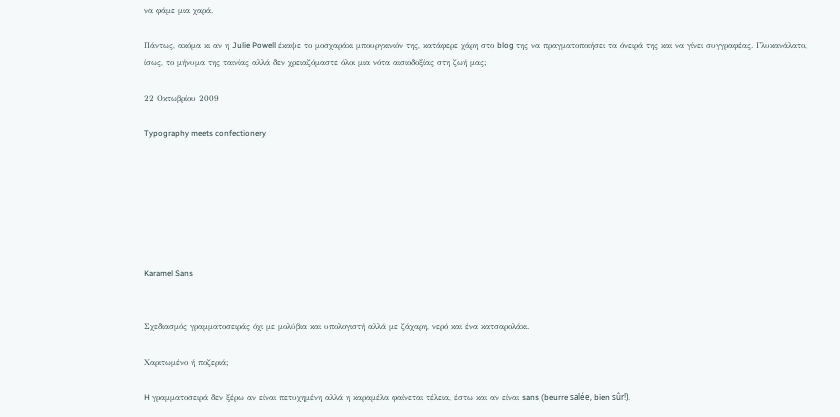να φάμε μια χαρά.

Πάντως, ακόμα κι αν η Julie Powell έκαψε το μοσχαράκι μπουργκινιόν της, κατάφερε χάρη στο blog της να πραγματοποιήσει τα όνειρά της και να γίνει συγγραφέας. Γλυκανάλατο, ίσως, το μήνυμα της ταινίας αλλά δεν χρειαζόμαστε όλοι μια νότα αισιοδοξίας στη ζωή μας;

22 Οκτωβρίου 2009

Typography meets confectionery







Karamel Sans


Σχεδιασμός γραμματοσειράς όχι με μολύβια και υπολογιστή αλλά με ζάχαρη, νερό και ένα κατσαρολάκι.

Χαριτωμένο ή ποζεριά;

H γραμματοσειρά δεν ξέρω αν είναι πετυχημένη αλλά η καραμέλα φαίνεται τέλεια, έστω και αν είναι sans (beurre salée, bien sûr!).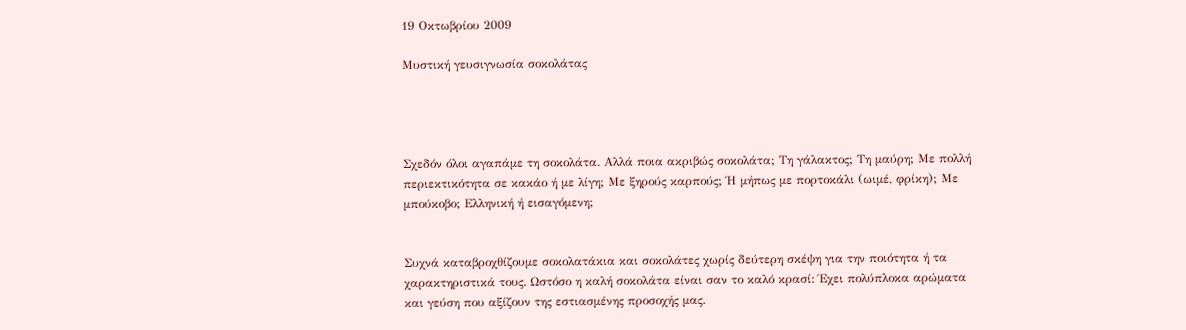19 Οκτωβρίου 2009

Μυστική γευσιγνωσία σοκολάτας




Σχεδόν όλοι αγαπάμε τη σοκολάτα. Αλλά ποια ακριβώς σοκολάτα; Τη γάλακτος; Τη μαύρη; Με πολλή περιεκτικότητα σε κακάο ή με λίγη; Με ξηρούς καρπούς; Ή μήπως με πορτοκάλι (ωιμέ, φρίκη); Με μπούκοβο; Ελληνική ή εισαγόμενη;


Συχνά καταβροχθίζουμε σοκολατάκια και σοκολάτες χωρίς δεύτερη σκέψη για την ποιότητα ή τα χαρακτηριστικά τους. Ωστόσο η καλή σοκολάτα είναι σαν το καλό κρασί: Έχει πολύπλοκα αρώματα και γεύση που αξίζουν της εστιασμένης προσοχής μας.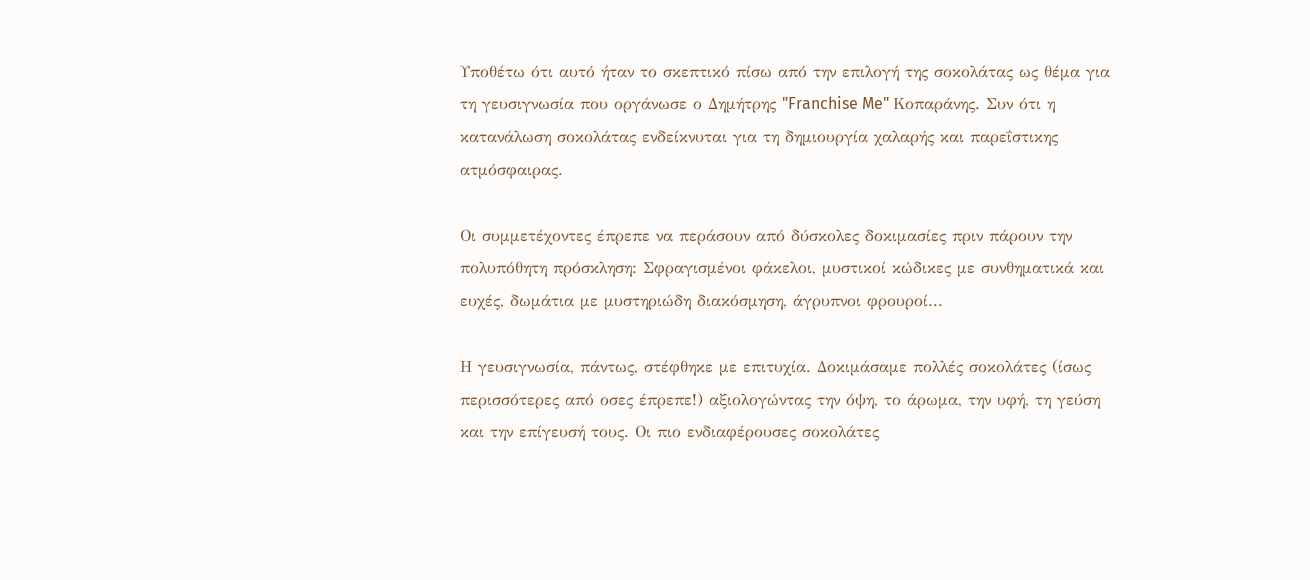Υποθέτω ότι αυτό ήταν το σκεπτικό πίσω από την επιλογή της σοκολάτας ως θέμα για τη γευσιγνωσία που οργάνωσε ο Δημήτρης "Franchise Me" Κοπαράνης. Συν ότι η κατανάλωση σοκολάτας ενδείκνυται για τη δημιουργία χαλαρής και παρεΐστικης ατμόσφαιρας.

Οι συμμετέχοντες έπρεπε να περάσουν από δύσκολες δοκιμασίες πριν πάρουν την πολυπόθητη πρόσκληση: Σφραγισμένοι φάκελοι, μυστικοί κώδικες με συνθηματικά και ευχές, δωμάτια με μυστηριώδη διακόσμηση, άγρυπνοι φρουροί...

Η γευσιγνωσία, πάντως, στέφθηκε με επιτυχία. Δοκιμάσαμε πολλές σοκολάτες (ίσως περισσότερες από οσες έπρεπε!) αξιολογώντας την όψη, το άρωμα, την υφή, τη γεύση και την επίγευσή τους. Οι πιο ενδιαφέρουσες σοκολάτες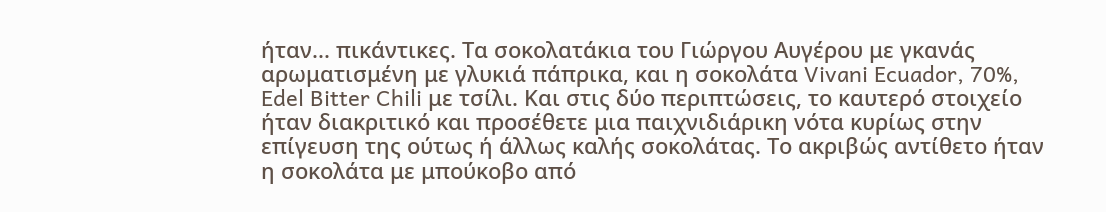ήταν... πικάντικες. Τα σοκολατάκια του Γιώργου Αυγέρου με γκανάς αρωματισμένη με γλυκιά πάπρικα, και η σοκολάτα Vivani Ecuador, 70%, Edel Bitter Chili με τσίλι. Και στις δύο περιπτώσεις, το καυτερό στοιχείο ήταν διακριτικό και προσέθετε μια παιχνιδιάρικη νότα κυρίως στην επίγευση της ούτως ή άλλως καλής σοκολάτας. Το ακριβώς αντίθετο ήταν η σοκολάτα με μπούκοβο από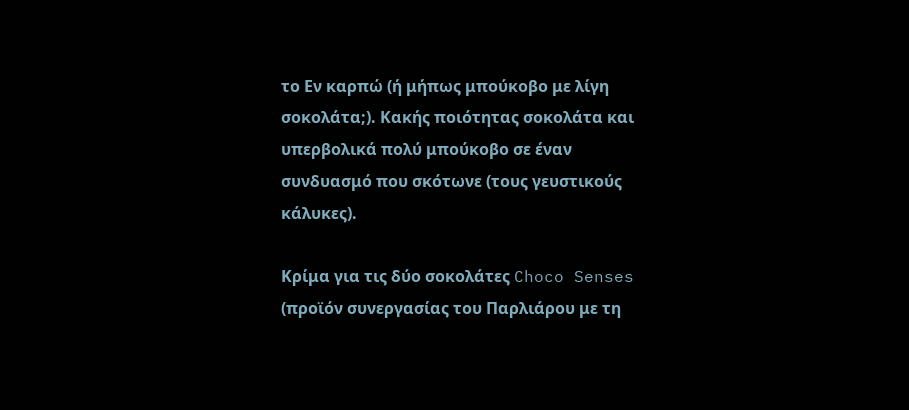το Εν καρπώ (ή μήπως μπούκοβο με λίγη σοκολάτα;). Κακής ποιότητας σοκολάτα και υπερβολικά πολύ μπούκοβο σε έναν συνδυασμό που σκότωνε (τους γευστικούς κάλυκες).

Κρίμα για τις δύο σοκολάτες Choco Senses (προϊόν συνεργασίας του Παρλιάρου με τη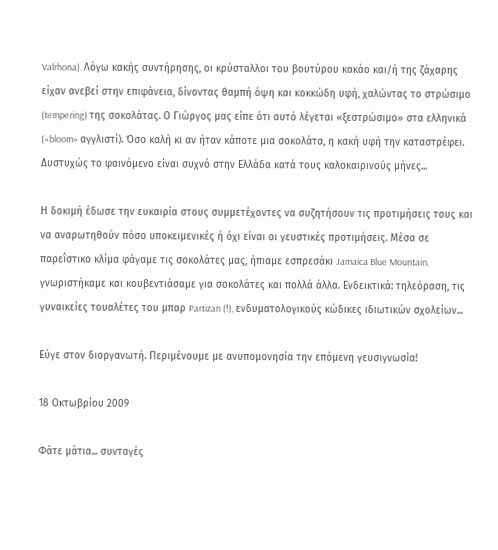Valrhona). Λόγω κακής συντήρησης, οι κρύσταλλοι του βουτύρου κακάο και/ή της ζάχαρης είχαν ανεβεί στην επιφάνεια, δίνοντας θαμπή όψη και κοκκώδη υφή, χαλώντας το στρώσιμο (tempering) της σοκολάτας. Ο Γιώργος μας είπε ότι αυτό λέγεται «ξεστρώσιμο» στα ελληνικά («bloom» αγγλιστί). Όσο καλή κι αν ήταν κάποτε μια σοκολάτα, η κακή υφή την καταστρέφει. Δυστυχώς το φαινόμενο είναι συχνό στην Ελλάδα κατά τους καλοκαιρινούς μήνες...

Η δοκιμή έδωσε την ευκαιρία στους συμμετέχοντες να συζητήσουν τις προτιμήσεις τους και να αναρωτηθούν πόσο υποκειμενικές ή όχι είναι οι γευστικές προτιμήσεις. Μέσα σε παρεΐστικο κλίμα φάγαμε τις σοκολάτες μας, ήπιαμε εσπρεσάκι Jamaica Blue Mountain, γνωριστήκαμε και κουβεντιάσαμε για σοκολάτες και πολλά άλλα. Ενδεικτικά: τηλεόραση, τις γυναικείες τουαλέτες του μπαρ Partizan (!), ενδυματολογικούς κώδικες ιδιωτικών σχολείων...

Εύγε στον διοργανωτή. Περιμένουμε με ανυπομονησία την επόμενη γευσιγνωσία!

18 Οκτωβρίου 2009

Φάτε μάτια... συνταγές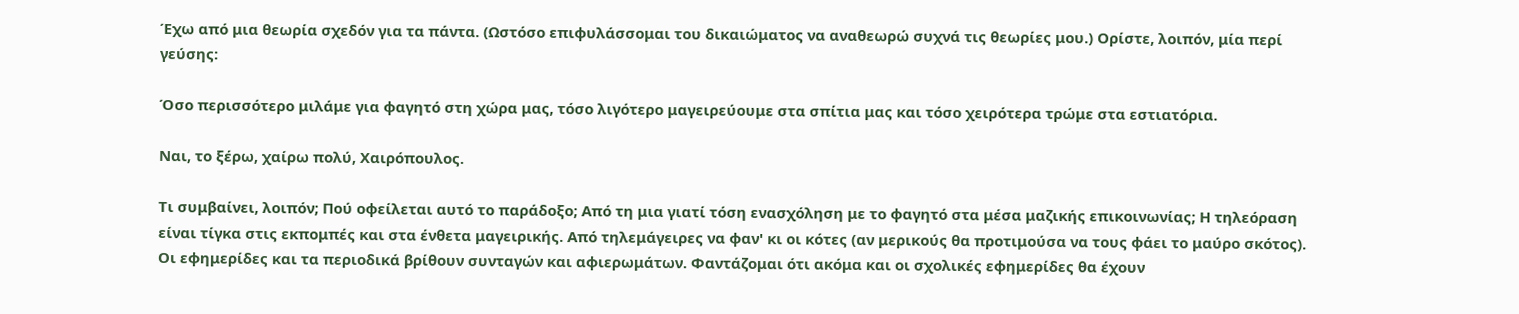Έχω από μια θεωρία σχεδόν για τα πάντα. (Ωστόσο επιφυλάσσομαι του δικαιώματος να αναθεωρώ συχνά τις θεωρίες μου.) Ορίστε, λοιπόν, μία περί γεύσης:

Όσο περισσότερο μιλάμε για φαγητό στη χώρα μας, τόσο λιγότερο μαγειρεύουμε στα σπίτια μας και τόσο χειρότερα τρώμε στα εστιατόρια.

Ναι, το ξέρω, χαίρω πολύ, Χαιρόπουλος.

Τι συμβαίνει, λοιπόν; Πού οφείλεται αυτό το παράδοξο; Από τη μια γιατί τόση ενασχόληση με το φαγητό στα μέσα μαζικής επικοινωνίας; Η τηλεόραση είναι τίγκα στις εκπομπές και στα ένθετα μαγειρικής. Από τηλεμάγειρες να φαν' κι οι κότες (αν μερικούς θα προτιμούσα να τους φάει το μαύρο σκότος). Οι εφημερίδες και τα περιοδικά βρίθουν συνταγών και αφιερωμάτων. Φαντάζομαι ότι ακόμα και οι σχολικές εφημερίδες θα έχουν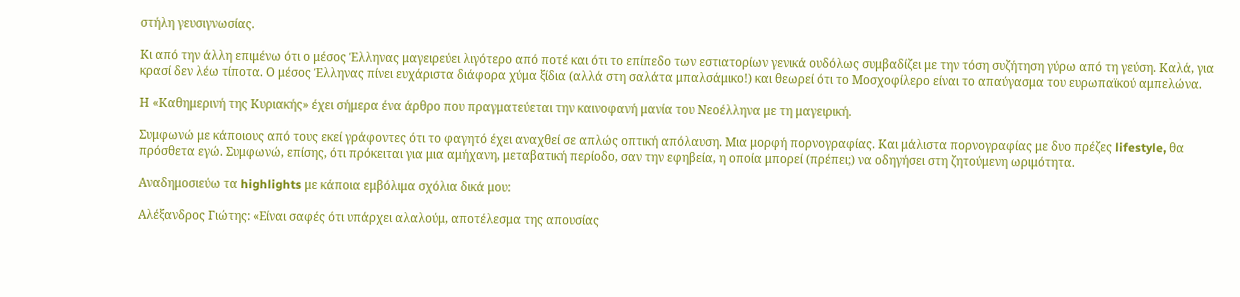στήλη γευσιγνωσίας.

Κι από την άλλη επιμένω ότι ο μέσος Έλληνας μαγειρεύει λιγότερο από ποτέ και ότι το επίπεδο των εστιατορίων γενικά ουδόλως συμβαδίζει με την τόση συζήτηση γύρω από τη γεύση. Καλά, για κρασί δεν λέω τίποτα. Ο μέσος Έλληνας πίνει ευχάριστα διάφορα χύμα ξίδια (αλλά στη σαλάτα μπαλσάμικο!) και θεωρεί ότι το Μοσχοφίλερο είναι το απαύγασμα του ευρωπαϊκού αμπελώνα.

Η «Καθημερινή της Κυριακής» έχει σήμερα ένα άρθρο που πραγματεύεται την καινοφανή μανία του Νεοέλληνα με τη μαγειρική.

Συμφωνώ με κάποιους από τους εκεί γράφοντες ότι το φαγητό έχει αναχθεί σε απλώς οπτική απόλαυση. Μια μορφή πορνογραφίας. Και μάλιστα πορνογραφίας με δυο πρέζες lifestyle, θα πρόσθετα εγώ. Συμφωνώ, επίσης, ότι πρόκειται για μια αμήχανη, μεταβατική περίοδο, σαν την εφηβεία, η οποία μπορεί (πρέπει;) να οδηγήσει στη ζητούμενη ωριμότητα.

Αναδημοσιεύω τα highlights με κάποια εμβόλιμα σχόλια δικά μου:

Αλέξανδρος Γιώτης: «Είναι σαφές ότι υπάρχει αλαλούμ, αποτέλεσμα της απουσίας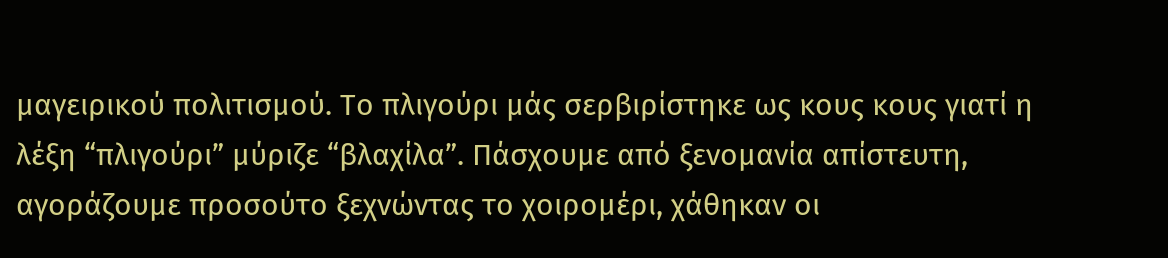μαγειρικού πολιτισμού. Το πλιγούρι μάς σερβιρίστηκε ως κους κους γιατί η λέξη “πλιγούρι” μύριζε “βλαχίλα”. Πάσχουμε από ξενομανία απίστευτη, αγοράζουμε προσούτο ξεχνώντας το χοιρομέρι, χάθηκαν οι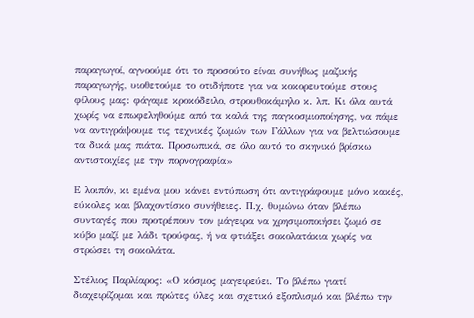παραγωγοί, αγνοούμε ότι το προσούτο είναι συνήθως μαζικής παραγωγής, υιοθετούμε το οτιδήποτε για να κοκορευτούμε στους φίλους μας: φάγαμε κροκόδειλο, στρουθοκάμηλο κ. λπ. Κι όλα αυτά χωρίς να επωφεληθούμε από τα καλά της παγκοσμιοποίησης, να πάμε να αντιγράψουμε τις τεχνικές ζωμών των Γάλλων για να βελτιώσουμε τα δικά μας πιάτα. Προσωπικά, σε όλο αυτό το σκηνικό βρίσκω αντιστοιχίες με την πορνογραφία»

Ε λοιπόν, κι εμένα μου κάνει εντύπωση ότι αντιγράφουμε μόνο κακές, εύκολες και βλαχοντίσκο συνήθειες. Π.χ. θυμώνω όταν βλέπω συνταγές που προτρέπουν τον μάγειρα να χρησιμοποιήσει ζωμό σε κύβο μαζί με λάδι τρούφας, ή να φτιάξει σοκολατάκια χωρίς να στρώσει τη σοκολάτα.

Στέλιος Παρλίαρος: «Ο κόσμος μαγειρεύει. Το βλέπω γιατί διαχειρίζομαι και πρώτες ύλες και σχετικό εξοπλισμό και βλέπω την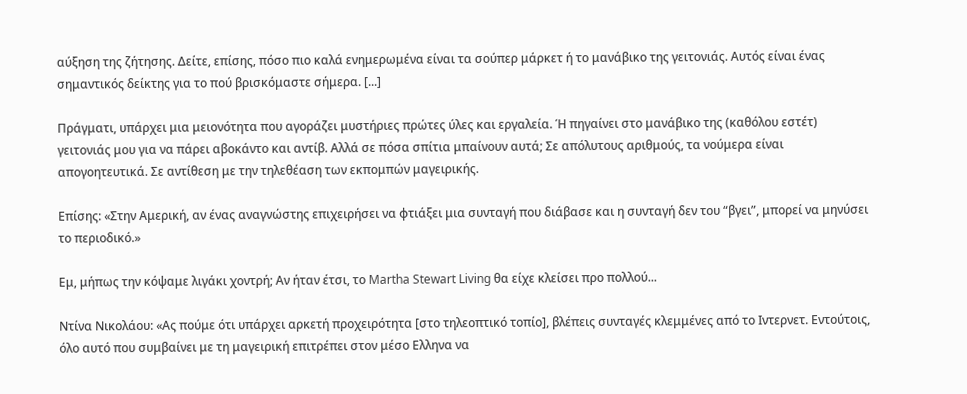αύξηση της ζήτησης. Δείτε, επίσης, πόσο πιο καλά ενημερωμένα είναι τα σούπερ μάρκετ ή το μανάβικο της γειτονιάς. Αυτός είναι ένας σημαντικός δείκτης για το πού βρισκόμαστε σήμερα. [...]

Πράγματι, υπάρχει μια μειονότητα που αγοράζει μυστήριες πρώτες ύλες και εργαλεία. Ή πηγαίνει στο μανάβικο της (καθόλου εστέτ) γειτονιάς μου για να πάρει αβοκάντο και αντίβ. Αλλά σε πόσα σπίτια μπαίνουν αυτά; Σε απόλυτους αριθμούς, τα νούμερα είναι απογοητευτικά. Σε αντίθεση με την τηλεθέαση των εκπομπών μαγειρικής.

Επίσης: «Στην Αμερική, αν ένας αναγνώστης επιχειρήσει να φτιάξει μια συνταγή που διάβασε και η συνταγή δεν του “βγει”, μπορεί να μηνύσει το περιοδικό.»

Εμ, μήπως την κόψαμε λιγάκι χοντρή; Αν ήταν έτσι, το Martha Stewart Living θα είχε κλείσει προ πολλού...

Ντίνα Νικολάου: «Ας πούμε ότι υπάρχει αρκετή προχειρότητα [στο τηλεοπτικό τοπίο], βλέπεις συνταγές κλεμμένες από το Ιντερνετ. Εντούτοις, όλο αυτό που συμβαίνει με τη μαγειρική επιτρέπει στον μέσο Ελληνα να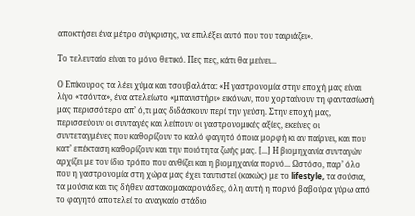αποκτήσει ένα μέτρο σύγκρισης, να επιλέξει αυτό που του ταιριάζει».

Το τελευταίο είναι το μόνο θετικό. Πες πες, κάτι θα μείνει...

Ο Επίκουρος τα λέει χύμα και τσουβαλάτα: «Η γαστρονομία στην εποχή μας είναι λίγο «τσόντα», ένα ατελείωτο «μπανιστήρι» εικόνων, που χορταίνουν τη φαντασίωσή μας περισσότερο απ’ ό,τι μας διδάσκουν περί την γεύση. Στην εποχή μας, περισσεύουν οι συνταγές και λείπουν οι γαστρονομικές αξίες, εκείνες οι συντεταγμένες που καθορίζουν το καλό φαγητό όποια μορφή κι αν παίρνει, και που κατ’ επέκταση καθορίζουν και την ποιότητα ζωής μας. [...] Η βιομηχανία συνταγών αρχίζει με τον ίδιο τρόπο που ανθίζει και η βιομηχανία πορνό... Ωστόσο, παρ’ όλο που η γαστρονομία στη χώρα μας έχει ταυτιστεί (κακώς) με το lifestyle, τα σούσια, τα μούσια και τις δήθεν αστακομακαρονάδες, όλη αυτή η πορνό βαβούρα γύρω από το φαγητό αποτελεί το αναγκαίο στάδιο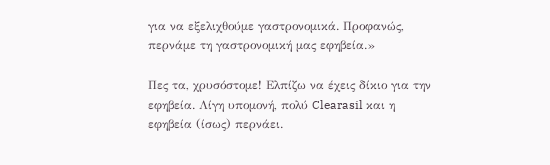για να εξελιχθούμε γαστρονομικά. Προφανώς, περνάμε τη γαστρονομική μας εφηβεία.»

Πες τα, χρυσόστομε! Ελπίζω να έχεις δίκιο για την εφηβεία. Λίγη υπομονή, πολύ Clearasil και η εφηβεία (ίσως) περνάει.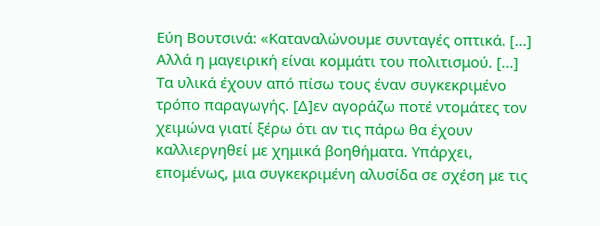Εύη Βουτσινά: «Καταναλώνουμε συνταγές οπτικά. [...] Αλλά η μαγειρική είναι κομμάτι του πολιτισμού. [...] Τα υλικά έχουν από πίσω τους έναν συγκεκριμένο τρόπο παραγωγής. [Δ]εν αγοράζω ποτέ ντομάτες τον χειμώνα γιατί ξέρω ότι αν τις πάρω θα έχουν καλλιεργηθεί με χημικά βοηθήματα. Υπάρχει, επομένως, μια συγκεκριμένη αλυσίδα σε σχέση με τις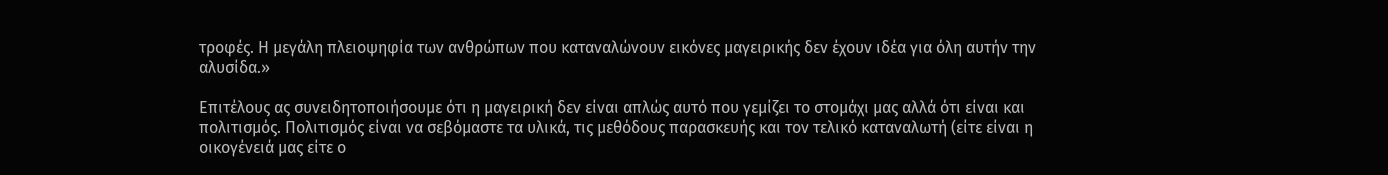τροφές. Η μεγάλη πλειοψηφία των ανθρώπων που καταναλώνουν εικόνες μαγειρικής δεν έχουν ιδέα για όλη αυτήν την αλυσίδα.»

Επιτέλους ας συνειδητοποιήσουμε ότι η μαγειρική δεν είναι απλώς αυτό που γεμίζει το στομάχι μας αλλά ότι είναι και πολιτισμός. Πολιτισμός είναι να σεβόμαστε τα υλικά, τις μεθόδους παρασκευής και τον τελικό καταναλωτή (είτε είναι η οικογένειά μας είτε ο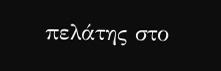πελάτης στο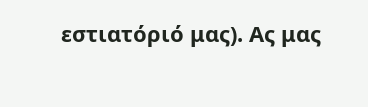εστιατόριό μας). Ας μας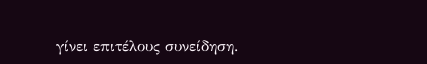γίνει επιτέλους συνείδηση.